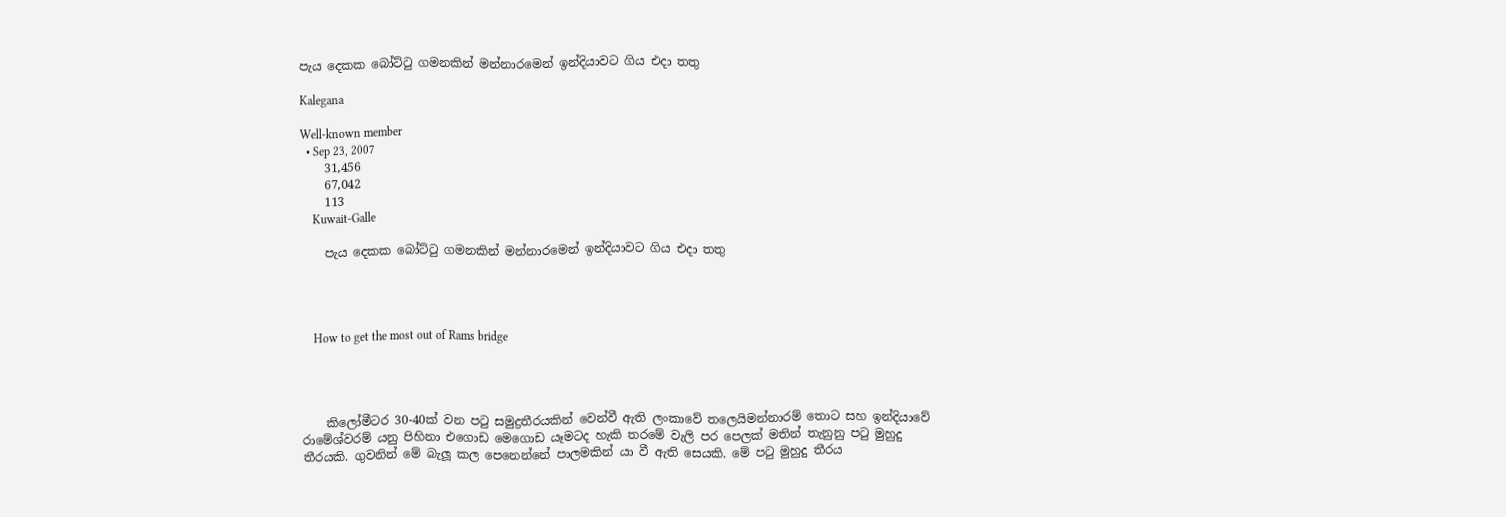පැය දෙකක බෝට්ටු ගමනකින් මන්නාරමෙන් ඉන්දියාවට ගිය එදා තතු

Kalegana

Well-known member
  • Sep 23, 2007
    31,456
    67,042
    113
    Kuwait-Galle

    පැය දෙකක බෝට්ටු ගමනකින් මන්නාරමෙන් ඉන්දියාවට ගිය එදා තතු




    How to get the most out of Rams bridge




    කිලෝමීටර 30-40ක් වන පටු සමුද්‍රතීරයකින් වෙන්වී ඇති ලංකාවේ තලෙයිමන්නාරම් තොට සහ ඉන්දියාවේ රාමේශ්වරම් යනු පිහිනා එගොඩ මෙගොඩ යෑමටද හැකි තරමේ වැලි පර පෙලක් මතින් තැනුනු පටු මුහුදු තීරයකි. ගුවනින් මේ බැලූ කල පෙනෙන්නේ පාලමකින් යා වී ඇති සෙයකි. මේ පටු මුහුදු තීරය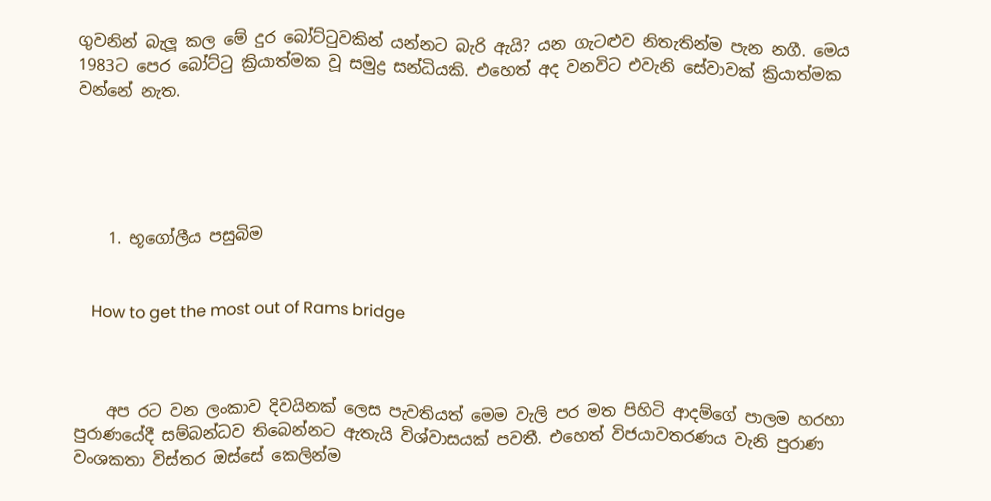ගුවනින් බැලූ කල මේ දුර බෝට්ටුවකින් යන්නට බැරි ඇයි? යන ගැටළුව නිතැතින්ම පැන නගී. මෙය 1983ට පෙර බෝට්ටු ක්‍රියාත්මක වූ සමුද්‍ර සන්ධියකි. එහෙත් අද වනවිට එවැනි සේවාවක් ක්‍රියාත්මක වන්නේ නැත.





    1. භූගෝලීය පසුබිම


    How to get the most out of Rams bridge



    අප රට වන ලංකාව දිවයිනක් ලෙස පැවතියත් මෙම වැලි පර මත පිහිටි ආදම්ගේ පාලම හරහා පුරාණයේදී සම්බන්ධව තිබෙන්නට ඇතැයි විශ්වාසයක් පවතී. එහෙත් විජයාවතරණය වැනි පුරාණ වංශකතා විස්තර ඔස්සේ කෙලින්ම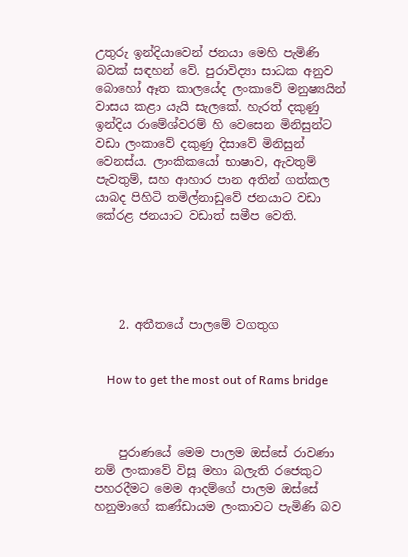උතුරු ඉන්දියාවෙන් ජනයා මෙහි පැමිණි බවක් සඳහන් වේ. පුරාවිද්‍යා සාධක අනුව බොහෝ ඈත කාලයේද ලංකාවේ මනුෂ්‍යයින් වාසය කළා යැයි සැලකේ. හැරත් දකුණු ඉන්දිය රාමේශ්වරම් හි වෙසෙන මිනිසුන්ට වඩා ලංකාවේ දකුණු දිසාවේ මිනිසුන් වෙනස්ය. ලාංකිකයෝ භාෂාව, ඇවතුම් පැවතුම්, සහ ආහාර පාන අතින් ගත්කල යාබද පිහිටි තමිල්නාඩුවේ ජනයාට වඩා කේරළ ජනයාට වඩාත් සමීප වෙති.





    2. අතීතයේ පාලමේ වගතුග


    How to get the most out of Rams bridge



    පුරාණයේ මෙම පාලම ඔස්සේ රාවණා නම් ලංකාවේ විසූ මහා බලැති රජෙකුට පහරදීමට මෙම ආදම්ගේ පාලම ඔස්සේ හනුමාගේ කණ්ඩායම ලංකාවට පැමිණි බව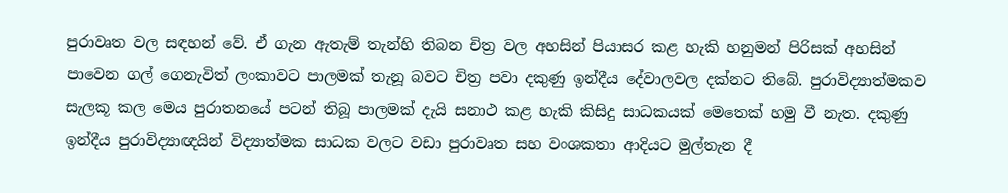පුරාවෘත වල සඳහන් වේ. ඒ ගැන ඇතැම් තැන්හි තිබන චිත්‍ර වල අහසින් පියාසර කළ හැකි හනුමන් පිරිසක් අහසින් පාවෙන ගල් ගෙනැවිත් ලංකාවට පාලමක් තැනූ බවට චිත්‍ර පවා දකුණු ඉන්දීය දේවාලවල දක්නට තිබේ. පුරාවිද්‍යාත්මකව සැලකූ කල මෙය පුරාතනයේ පටන් තිබූ පාලමක් දැයි සනාථ කළ හැකි කිසිදු සාධකයක් මෙතෙක් හමු වී නැත. දකුණු ඉන්දීය පුරාවිද්‍යාඥයින් විද්‍යාත්මක සාධක වලට වඩා පුරාවෘත සහ වංශකතා ආදියට මුල්තැන දී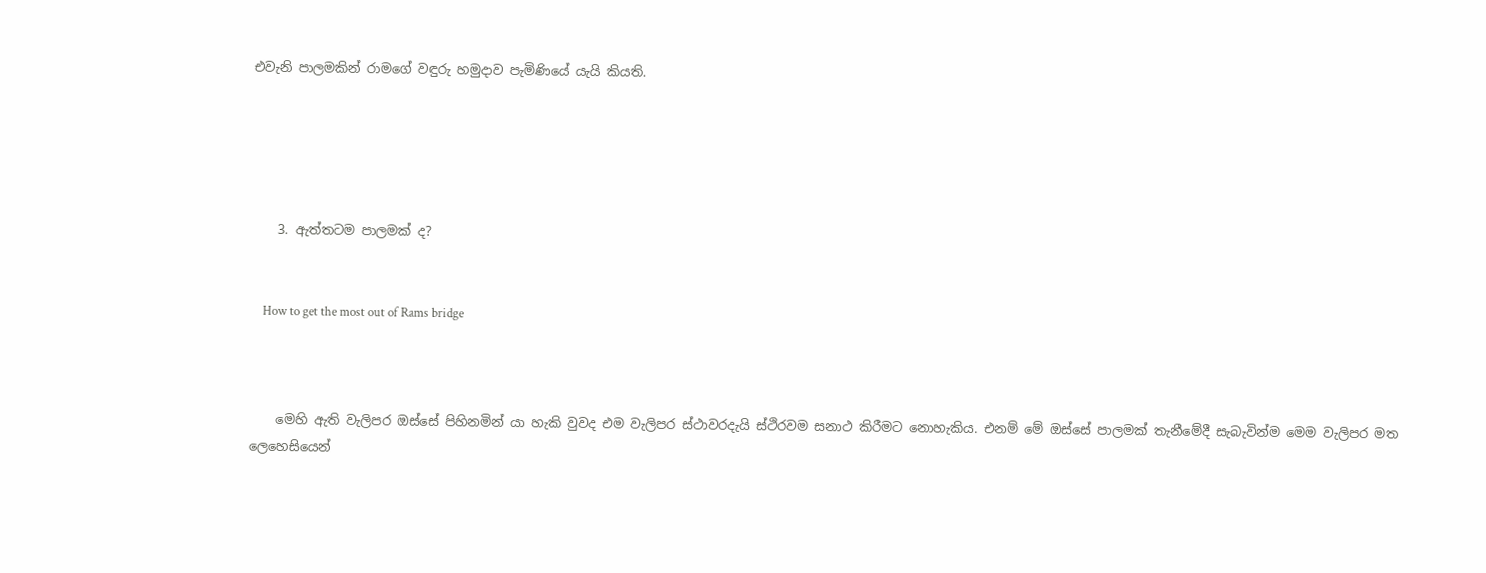එවැනි පාලමකින් රාමගේ වඳුරු හමුදාව පැමිණියේ යැයි කියති.





    3. ඇත්තටම පාලමක් ද?


    How to get the most out of Rams bridge



    මෙහි ඇති වැලිපර ඔස්සේ පිහිනමින් යා හැකි වුවද එම වැලිපර ස්ථාවරදැයි ස්ථිරවම සනාථ කිරීමට නොහැකිය. එනම් මේ ඔස්සේ පාලමක් තැනීමේදී සැබැවින්ම මෙම වැලිපර මත ලෙහෙසියෙන්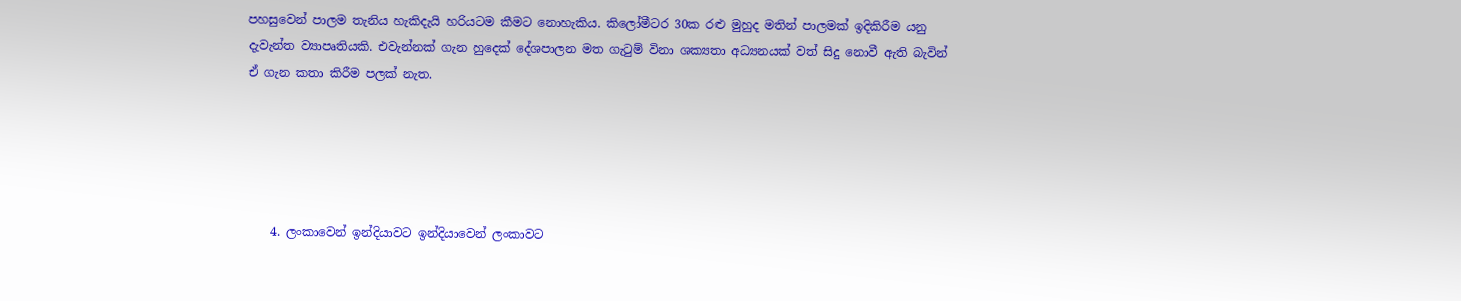පහසුවෙන් පාලම තැනිය හැකිදැයි හරියටම කීමට නොහැකිය. කිලෝමීටර 30ක රළු මුහුද මතින් පාලමක් ඉදිකිරීම යනු දැවැන්ත ව්‍යාපෘතියකි. එවැන්නක් ගැන හුදෙක් දේශපාලන මත ගැටුම් විනා ශක්‍යතා අධ්‍යනයක් වත් සිදු නොවී ඇති බැවින් ඒ ගැන කතා කිරීම පලක් නැත.





    4. ලංකාවෙන් ඉන්දියාවට ඉන්දියාවෙන් ලංකාවට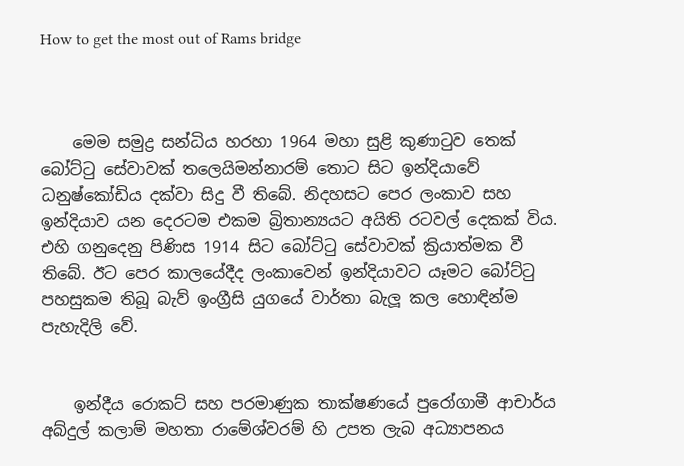How to get the most out of Rams bridge



    මෙම සමුද්‍ර සන්ධිය හරහා 1964 මහා සුළි කුණාටුව තෙක් බෝට්ටු සේවාවක් තලෙයිමන්නාරම් තොට සිට ඉන්දියාවේ ධනුෂ්කෝඩිය දක්වා සිදු වී තිබේ. නිදහසට පෙර ලංකාව සහ ඉන්දියාව යන දෙරටම එකම බ්‍රිතාන්‍යයට අයිති රටවල් දෙකක් විය. එහි ගනුදෙනු පිණිස 1914 සිට බෝට්ටු සේවාවක් ක්‍රියාත්මක වී තිබේ. ඊට පෙර කාලයේදීද ලංකාවෙන් ඉන්දියාවට යෑමට බෝට්ටු පහසුකම තිබූ බැව් ඉංග්‍රීසි යුගයේ වාර්තා බැලූ කල හොඳින්ම පැහැදිලි වේ.


    ඉන්දීය රොකට් සහ පරමාණුක තාක්ෂණයේ පුරෝගාමී ආචාර්ය අබ්දුල් කලාම් මහතා රාමේශ්වරම් හි උපත ලැබ අධ්‍යාපනය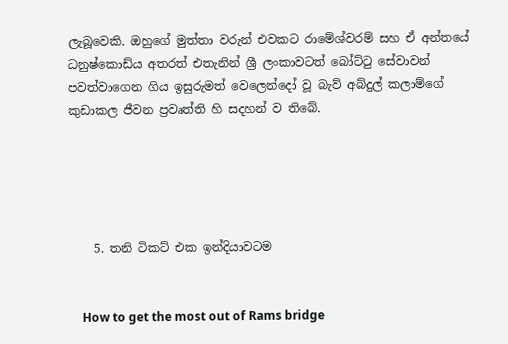ලැබූවෙකි. ඔහුගේ මුත්තා වරුන් එවකට රාමේශ්වරම් සහ ඒ අන්තයේ ධනුෂ්කොඩ්ය අතරත් එතැනින් ශ්‍රී ලංකාවටත් බෝට්ටු සේවාවන් පවත්වාගෙන ගිය ඉසුරුමත් වෙලෙන්දෝ වූ බැව් අබ්දුල් කලාම්ගේ කුඩාකල ජීවන ප්‍රවෘත්ති හි සදහන් ව තිබේ.





    5. තනි ටිකට් එක ඉන්දියාවටම


    How to get the most out of Rams bridge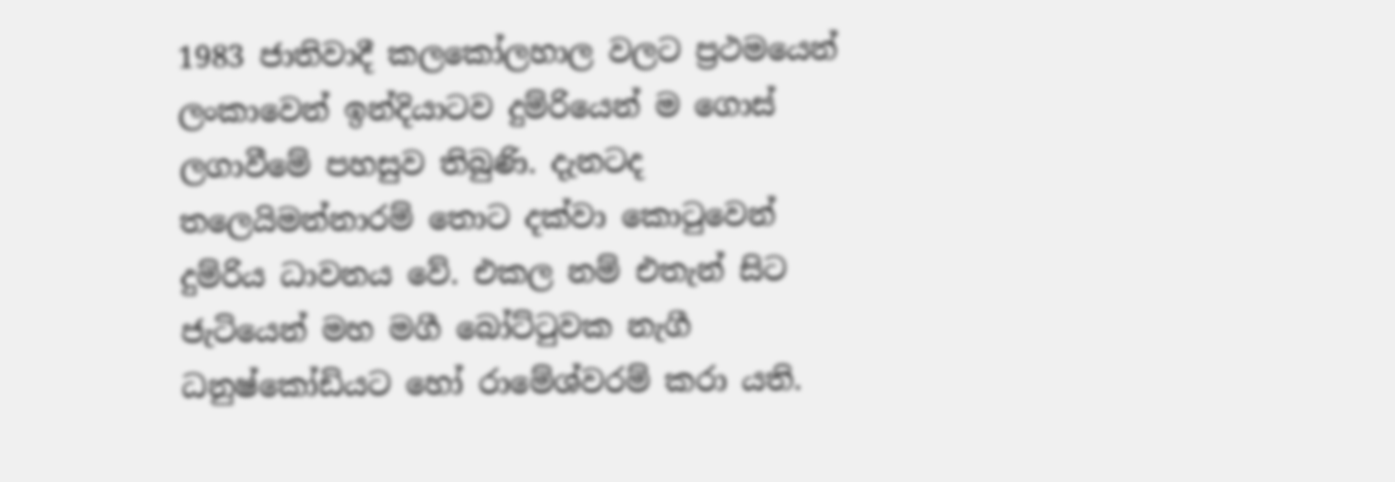1983 ජාතිවාදී කලකෝලහාල වලට ප්‍රථමයෙන් ලංකාවෙන් ඉන්දියාටව දුම්රියෙන් ම ගොස් ලගාවීමේ පහසුව තිබුණි. දැනටද තලෙයිමන්නාරම් තොට දක්වා කොටුවෙන් දුම්රිය ධාවනය වේ. එකල නම් එතැන් සිට ජැටියෙන් මහ මගී බෝට්ටුවක නැගී ධනුෂ්කෝඩියට හෝ රාමේශ්වරම් කරා යති.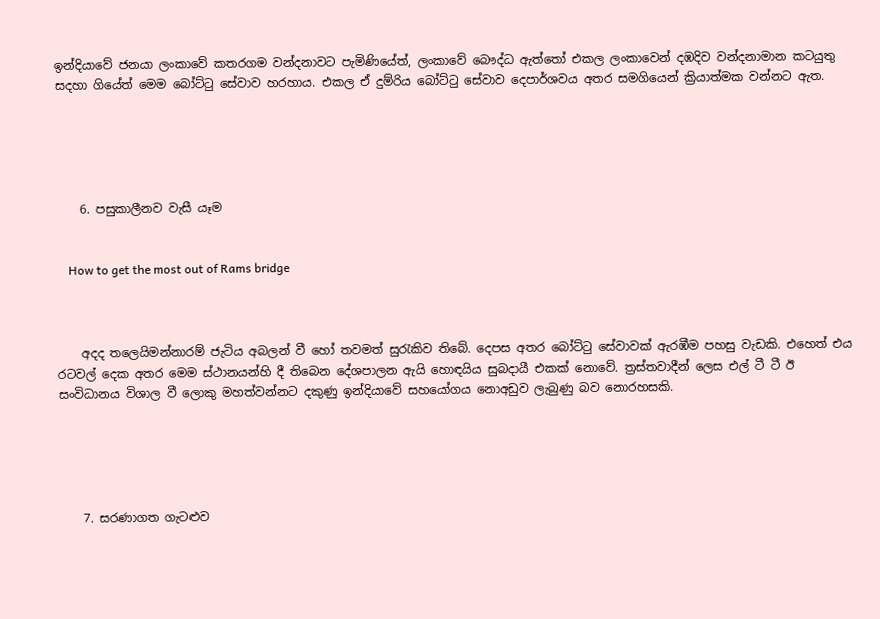ඉන්දියාවේ ජනයා ලංකාවේ කතරගම වන්දනාවට පැමිණියේත්, ලංකාවේ බෞද්ධ ඇත්තෝ එකල ලංකාවෙන් දඹදිව වන්දනාමාන කටයුතු සදහා ගියේත් මෙම බෝට්ටු සේවාව හරහාය. එකල ඒ දුම්රිය බෝට්ටු සේවාව දෙපාර්ශවය අතර සමගියෙන් ක්‍රියාත්මක වන්නට ඇත.





    6. පසුකාලීනව වැසී යෑම


    How to get the most out of Rams bridge



    අදද තලෙයිමන්නාරම් ජැටිය අබලන් වී හෝ තවමත් සුරැකිව තිබේ. දෙපස අතර බෝට්ටු සේවාවක් ඇරඹීම පහසු වැඩකි. එහෙත් එය රටවල් දෙක අතර මෙම ස්ථානයන්හි දී තිබෙන දේශපාලන ඇයි හොඳයිය සුබදායී එකක් නොවේ. ත්‍රස්තවාදීන් ලෙස එල් ටී ටී ඊ සංවිධානය විශාල වී ලොකු මහත්වන්නට දකුණු ඉන්දියාවේ සහයෝගය නොඅඩුව ලැබුණු බව නොරහසකි.





    7. සරණාගත ගැටළුව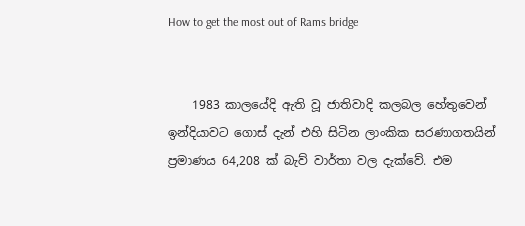How to get the most out of Rams bridge


    1983 කාලයේදි ඇති වූ ජාතිවාදි කලබල හේතුවෙන් ඉන්දියාවට ගොස් දැන් එහි සිටින ලාංකික සරණාගතයින් ප්‍රමාණය 64,208 ක් බැව් වාර්තා වල දැක්වේ. එම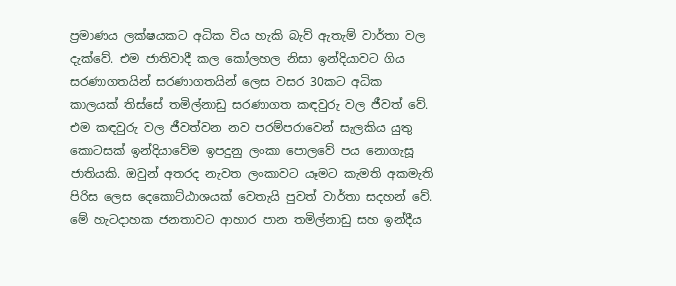ප්‍රමාණය ලක්ෂයකට අධික විය හැකි බැව් ඇතැම් වාර්තා වල දැක්වේ. එම ජාතිවාදී කල කෝලහල නිසා ඉන්දියාවට ගිය සරණාගතයින් සරණාගතයින් ලෙස වසර 30කට අධික කාලයක් තිස්සේ තමිල්නාඩු සරණාගත කඳවුරු වල ජීවත් වේ. එම කඳවුරු වල ජීවත්වන නව පරම්පරාවෙන් සැලකිය යුතු කොටසක් ඉන්දියාවේම ඉපදුනු ලංකා පොලවේ පය නොගැසූ ජාතියකි. ඔවුන් අතරද නැවත ලංකාවට යෑමට කැමති අකමැති පිරිස ලෙස දෙකොට්ඨාශයක් වෙතැයි පුවත් වාර්තා සදහන් වේ. මේ හැටදාහක ජනතාවට ආහාර පාන තමිල්නාඩු සහ ඉන්දීය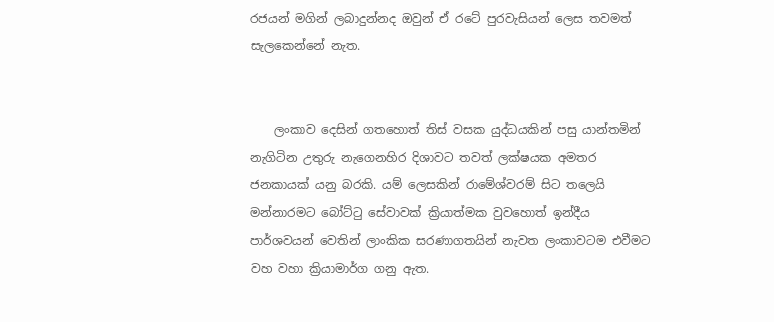රජයන් මගින් ලබාදුන්නද ඔවුන් ඒ රටේ පුරවැසියන් ලෙස තවමත් සැලකෙන්නේ නැත.


    ලංකාව දෙසින් ගතහොත් තිස් වසක යුද්ධයකින් පසු යාන්තමින් නැගිටින උතුරු නැගෙනහිර දිශාවට තවත් ලක්ෂයක අමතර ජනකායක් යනු බරකි. යම් ලෙසකින් රාමේශ්වරම් සිට තලෙයි මන්නාරමට බෝට්ටු සේවාවක් ක්‍රියාත්මක වුවහොත් ඉන්දීය පාර්ශවයන් වෙතින් ලාංකික සරණාගතයින් නැවත ලංකාවටම එවීමට වහ වහා ක්‍රියාමාර්ග ගනු ඇත.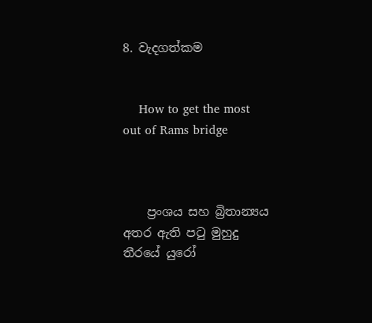8. වැදගත්කම


    How to get the most out of Rams bridge



    ප්‍රංශය සහ බ්‍රිතාන්‍යය අතර ඇති පටු මුහුදු තීරයේ යුරෝ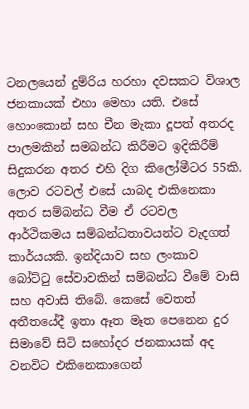ටනලයෙන් දුම්රිය හරහා දවසකට විශාල ජනකායක් එහා මෙහා යති. එසේ හොංකොන් සහ චීන මැකා දූපත් අතරද පාලමකින් සමබන්ධ කිරීමට ඉදිකිරීම් සිදුකරන අතර එහි දිග කිලෝමීටර 55කි. ලොව රටවල් එසේ යාබද එකිනෙකා අතර සම්බන්ධ වීම ඒ රටවල ආර්ථිකමය සම්බන්ධතාවයන්ට වැදගත් කාර්යයකි. ඉන්දියාව සහ ලංකාව බෝට්ටු සේවාවකින් සම්බන්ධ වීමේ වාසි සහ අවාසි තිබේ. කෙසේ වෙතත් අතීතයේදී ඉතා ඈත මෑත පෙනෙන දුර සිමාවේ සිටි සහෝදර ජනකායක් අද වනවිට එකිනෙකාගෙන්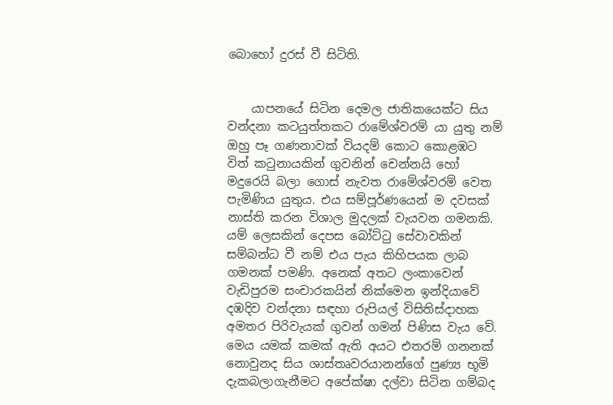බොහෝ දුරස් වී සිටිති.


    යාපනයේ සිටින දෙමල ජාතිකයෙක්ට සිය වන්දනා කටයුත්තකට රාමේශ්වරම් යා යුතු නම් ඔහු පෑ ගණනාවක් වියදම් කොට කොළඹට විත් කටුනායකින් ගුවනින් චෙන්නයි හෝ මදුරෙයි බලා ගොස් නැවත රාමේශ්වරම් වෙත පැමිණිය යුතුය. එය සම්පූර්ණයෙන් ම දවසක් නාස්ති කරන විශාල මුදලක් වැයවන ගමනකි. යම් ලෙසකින් දෙපස බෝට්ටු සේවාවකින් සම්බන්ධ වී නම් එය පැය කිහිපයක ලාබ ගමනක් පමණි. අනෙක් අතට ලංකාවෙන් වැඩිපුරම සංචාරකයින් නික්මෙන ඉන්දියාවේ දඹදිව වන්දනා සඳහා රුපියල් විසිතිස්දාහක අමතර පිරිවැයක් ගුවන් ගමන් පිණිස වැය වේ. මෙය යමක් කමක් ඇති අයට එතරම් ගනනක් නොවුනද සිය ශාස්තෘවරයානන්ගේ පුණ්‍ය භූමි දැකබලාගැනීමට අපේක්ෂා දල්වා සිටින ගම්බද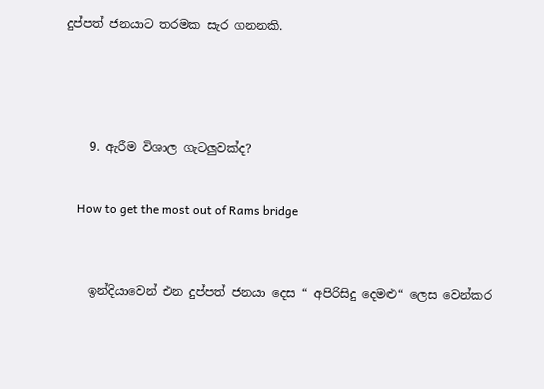දුප්පත් ජනයාට තරමක සැර ගනනකි.





    9. ඇරීම විශාල ගැටලුවක්ද?


    How to get the most out of Rams bridge



    ඉන්දියාවෙන් එන දුප්පත් ජනයා දෙස “ අපිරිසිදු දෙමළු“ ලෙස වෙන්කර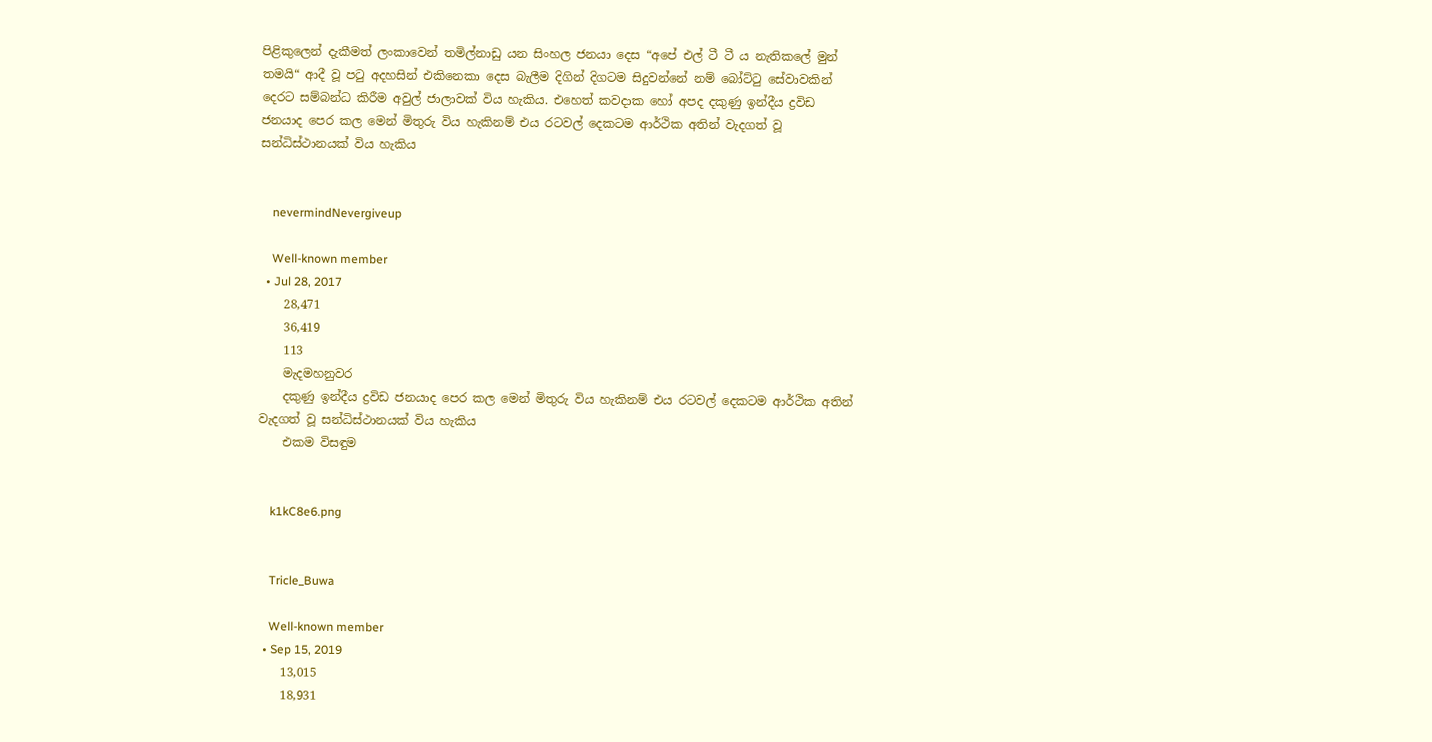පිළිකුලෙන් දැකීමත් ලංකාවෙන් තමිල්නාඩු යන සිංහල ජනයා දෙස “අපේ එල් ටී ටී ය නැතිකලේ මුන් තමයි“ ආදී වූ පටු අදහසින් එකිනෙකා දෙස බැලීම දිගින් දිගටම සිදුවන්නේ නම් බෝට්ටු සේවාවකින් දෙරට සම්බන්ධ කිරීම අවුල් ජාලාවක් විය හැකිය. එහෙත් කවදාක හෝ අපද දකුණු ඉන්දීය ද්‍රවිඩ ජනයාද පෙර කල මෙන් මිතුරු විය හැකිනම් එය රටවල් දෙකටම ආර්ථික අතින් වැදගත් වූ සන්ධිස්ථානයක් විය හැකිය


    nevermindNevergiveup

    Well-known member
  • Jul 28, 2017
    28,471
    36,419
    113
    මැදමහනුවර
    දකුණු ඉන්දීය ද්‍රවිඩ ජනයාද පෙර කල මෙන් මිතුරු විය හැකිනම් එය රටවල් දෙකටම ආර්ථික අතින් වැදගත් වූ සන්ධිස්ථානයක් විය හැකිය
    එකම විසඳුම


    k1kC8e6.png


    Tricle_Buwa

    Well-known member
  • Sep 15, 2019
    13,015
    18,931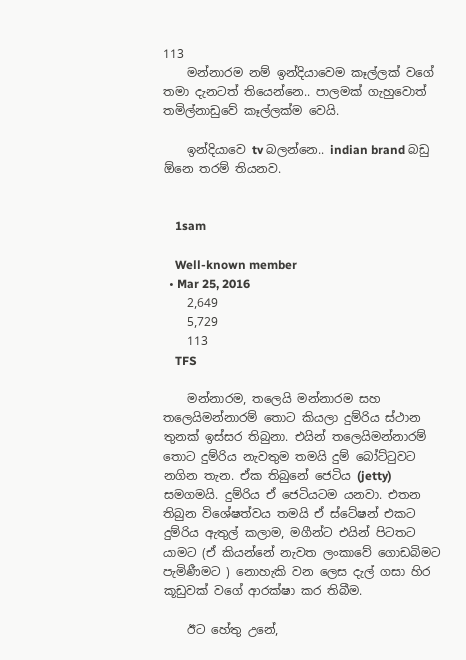113
    මන්නාරම නම් ඉන්දියාවෙම කෑල්ලක් වගේ තමා දැනටත් තියෙන්නෙ.. පාලමක් ගැහුවොත් තමිල්නාඩුවේ කෑල්ලක්ම වෙයි.

    ඉන්දියාවෙ tv බලන්නෙ.. indian brand බඩු ඕනෙ තරම් තියනව.


    1sam

    Well-known member
  • Mar 25, 2016
    2,649
    5,729
    113
    TFS

    මන්නාරම, තලෙයි මන්නාරම සහ තලෙයිමන්නාරම් තොට කියලා දුම්රිය ස්ථාන තුනක් ඉස්සර තිබුනා. එයින් තලෙයිමන්නාරම් තොට දුම්රිය නැවතුම තමයි දුම් බෝට්ටුවට නගින තැන. ඒක තිබුනේ ජෙටිය (jetty) සමගමයි. දුම්රිය ඒ ජෙටියටම යනවා. එතන තිබුන විශේෂත්වය තමයි ඒ ස්ටේෂන් එකට දුම්රිය ඇතුල් කලාම, මගීන්ට එයින් පිටතට යාමට (ඒ කියන්නේ නැවත ලංකාවේ ගොඩබිමට පැමිණීමට ) නොහැකි වන ලෙස දැල් ගසා හිර කූඩුවක් වගේ ආරක්ෂා කර තිබීම.

    ඊට හේතු උනේ,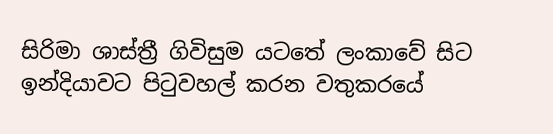සිරිමා ශාස්ත්‍රී ගිවිසුම යටතේ ලංකාවේ සිට ඉන්දියාවට පිටුවහල් කරන වතුකරයේ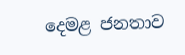දෙමළ ජනතාව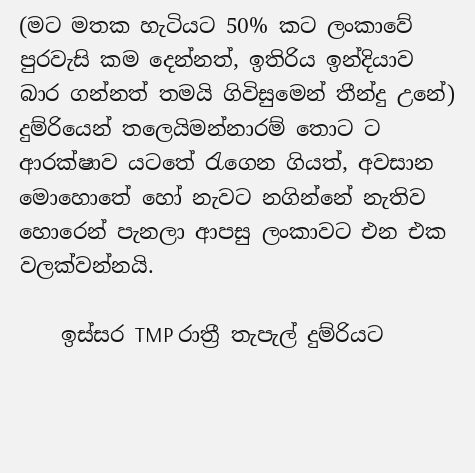(මට මතක හැටියට 50% කට ලංකාවේ පුරවැසි කම දෙන්නත්, ඉතිරිය ඉන්දියාව බාර ගන්නත් තමයි ගිවිසුමෙන් තීන්දු උනේ) දුම්රියෙන් තලෙයිමන්නාරම් තොට ට ආරක්ෂාව යටතේ රැගෙන ගියත්, අවසාන මොහොතේ හෝ නැවට නගින්නේ නැතිව හොරෙන් පැනලා ආපසු ලංකාවට එන එක වලක්වන්නයි.

    ඉස්සර TMP රාත්‍රී තැපැල් දුම්රියට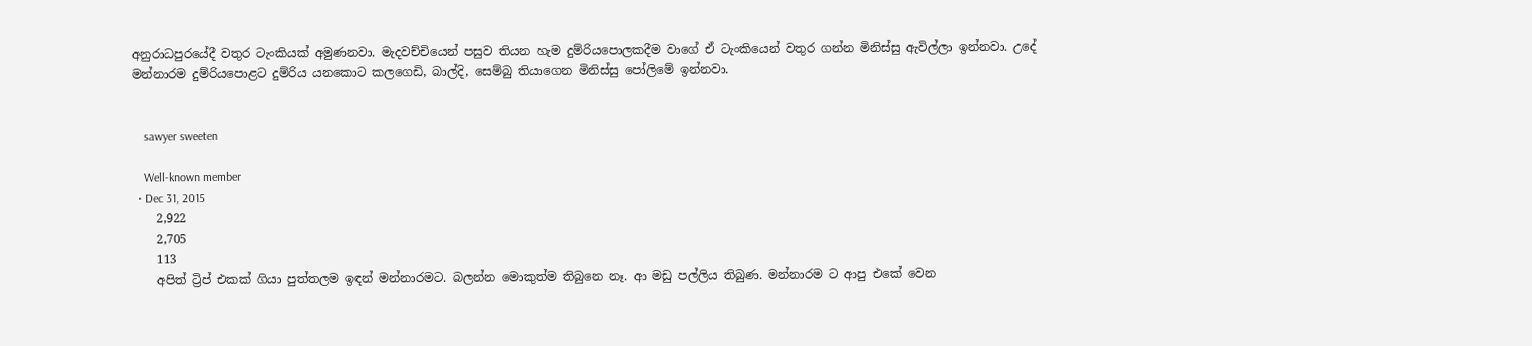අනුරාධපුරයේදී වතුර ටැංකියක් අමුණනවා. මැදවච්චියෙන් පසුව තියන හැම දුම්රියපොලකදීම වාගේ ඒ ටැංකියෙන් වතුර ගන්න මිනිස්සු ඇවිල්ලා ඉන්නවා. උදේ මන්නාරම දුම්රියපොළට දුම්රිය යනකොට කලගෙඩි, බාල්දි, සෙම්බු තියාගෙන මිනිස්සු පෝලිමේ ඉන්නවා.


    sawyer sweeten

    Well-known member
  • Dec 31, 2015
    2,922
    2,705
    113
    අපිත් ට්‍රිප් එකක් ගියා පුත්තලම ඉඳන් මන්නාරමට. බලන්න මොකුත්ම තිබුනෙ නෑ. ආ මඩු පල්ලිය තිබුණ. මන්නාරම ට ආපු එකේ වෙන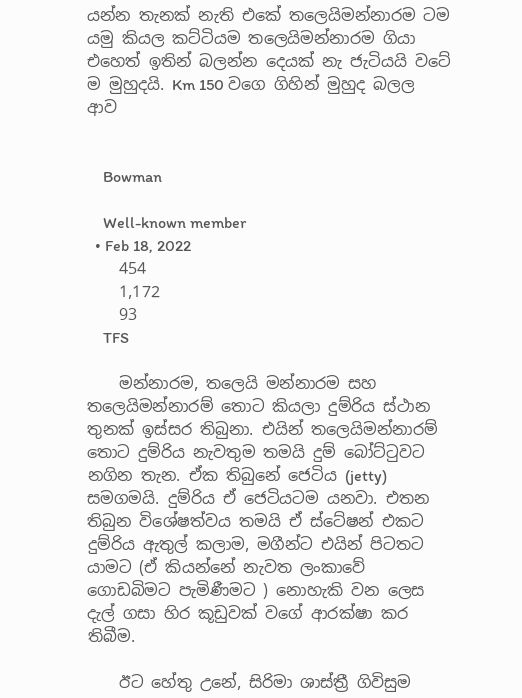යන්න තැනක් නැති එකේ තලෙයිමන්නාරම ටම යමු කියල කට්ටියම තලෙයිමන්නාරම ගියා එහෙත් ඉතින් බලන්න දෙයක් නැ ජැටියයි වටේ ම මුහුදයි. Km 150 වගෙ ගිහින් මුහුද බලල ආව


    Bowman

    Well-known member
  • Feb 18, 2022
    454
    1,172
    93
    TFS

    මන්නාරම, තලෙයි මන්නාරම සහ තලෙයිමන්නාරම් තොට කියලා දුම්රිය ස්ථාන තුනක් ඉස්සර තිබුනා. එයින් තලෙයිමන්නාරම් තොට දුම්රිය නැවතුම තමයි දුම් බෝට්ටුවට නගින තැන. ඒක තිබුනේ ජෙටිය (jetty) සමගමයි. දුම්රිය ඒ ජෙටියටම යනවා. එතන තිබුන විශේෂත්වය තමයි ඒ ස්ටේෂන් එකට දුම්රිය ඇතුල් කලාම, මගීන්ට එයින් පිටතට යාමට (ඒ කියන්නේ නැවත ලංකාවේ ගොඩබිමට පැමිණීමට ) නොහැකි වන ලෙස දැල් ගසා හිර කූඩුවක් වගේ ආරක්ෂා කර තිබීම.

    ඊට හේතු උනේ, සිරිමා ශාස්ත්‍රී ගිවිසුම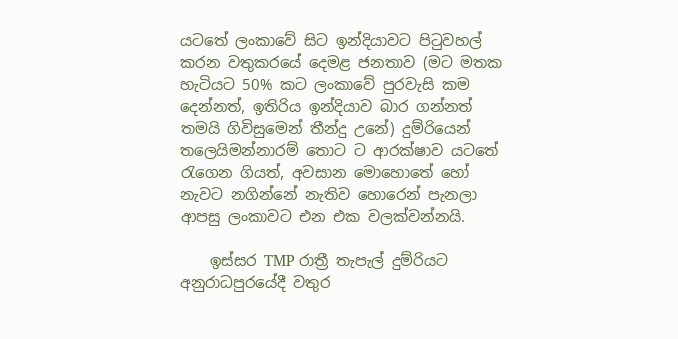යටතේ ලංකාවේ සිට ඉන්දියාවට පිටුවහල් කරන වතුකරයේ දෙමළ ජනතාව (මට මතක හැටියට 50% කට ලංකාවේ පුරවැසි කම දෙන්නත්, ඉතිරිය ඉන්දියාව බාර ගන්නත් තමයි ගිවිසුමෙන් තීන්දු උනේ) දුම්රියෙන් තලෙයිමන්නාරම් තොට ට ආරක්ෂාව යටතේ රැගෙන ගියත්, අවසාන මොහොතේ හෝ නැවට නගින්නේ නැතිව හොරෙන් පැනලා ආපසු ලංකාවට එන එක වලක්වන්නයි.

    ඉස්සර TMP රාත්‍රී තැපැල් දුම්රියට අනුරාධපුරයේදී වතුර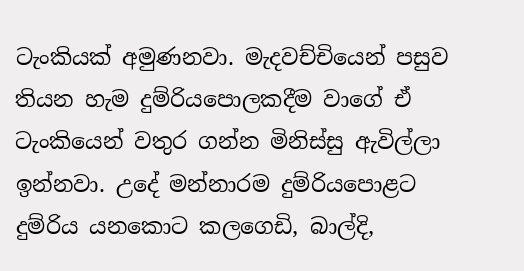ටැංකියක් අමුණනවා. මැදවච්චියෙන් පසුව තියන හැම දුම්රියපොලකදීම වාගේ ඒ ටැංකියෙන් වතුර ගන්න මිනිස්සු ඇවිල්ලා ඉන්නවා. උදේ මන්නාරම දුම්රියපොළට දුම්රිය යනකොට කලගෙඩි, බාල්දි,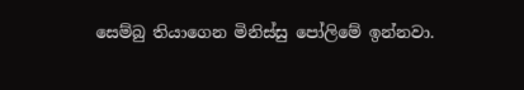සෙම්බු තියාගෙන මිනිස්සු පෝලිමේ ඉන්නවා.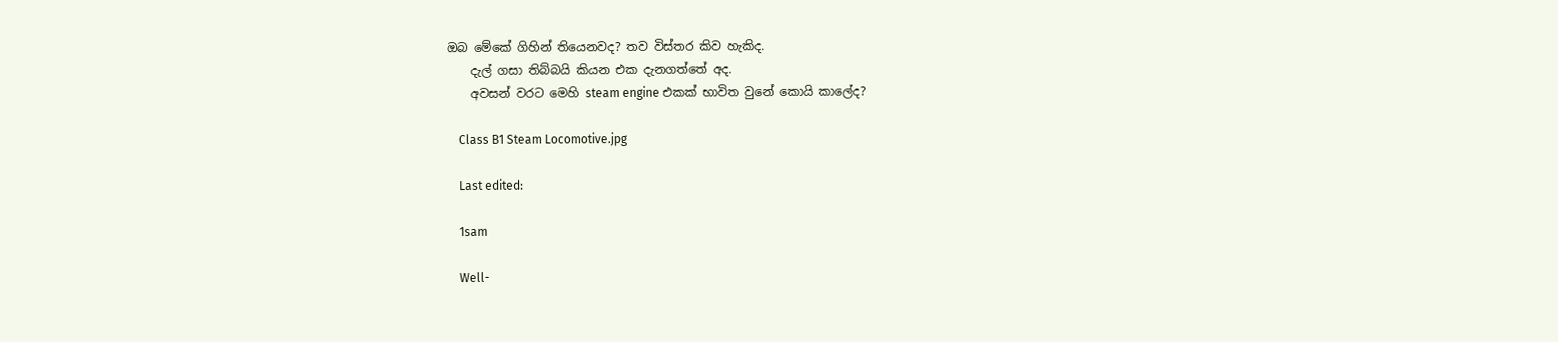ඔබ මේකේ ගිහින් තියෙනවද? තව විස්තර කිව හැකිද.
    දැල් ගසා තිබ්බයි කියන එක දැනගත්තේ අද.
    අවසන් වරට මෙහි steam engine එකක් භාවිත වුනේ කොයි කාලේද?

    Class B1 Steam Locomotive.jpg

    Last edited:

    1sam

    Well-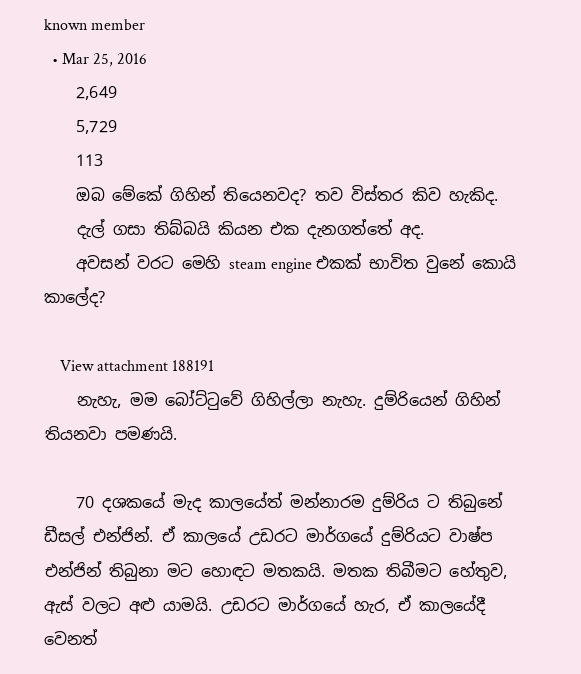known member
  • Mar 25, 2016
    2,649
    5,729
    113
    ඔබ මේකේ ගිහින් තියෙනවද? තව විස්තර කිව හැකිද.
    දැල් ගසා තිබ්බයි කියන එක දැනගත්තේ අද.
    අවසන් වරට මෙහි steam engine එකක් භාවිත වුනේ කොයි කාලේද?

    View attachment 188191
    නැහැ, මම බෝට්ටුවේ ගිහිල්ලා නැහැ. දුම්රියෙන් ගිහින් තියනවා පමණයි.

    70 දශකයේ මැද කාලයේත් මන්නාරම දුම්රිය ට තිබුනේ ඩීසල් එන්ජින්. ඒ කාලයේ උඩරට මාර්ගයේ දුම්රියට වාෂ්ප එන්ජින් තිබුනා මට හොඳට මතකයි. මතක තිබීමට හේතුව, ඇස් වලට අළු යාමයි. උඩරට මාර්ගයේ හැර, ඒ කාලයේදී වෙනත්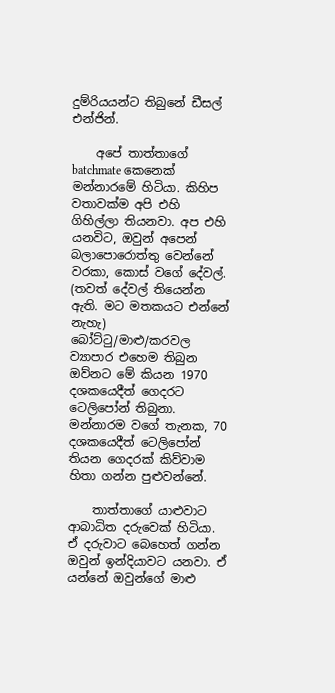දුම්රියයන්ට තිබුනේ ඩීසල් එන්ජින්.

    අපේ තාත්තාගේ batchmate කෙනෙක් මන්නාරමේ හිටියා. කිහිප වතාවක්ම අපි එහි ගිහිල්ලා තියනවා. අප එහි යනවිට, ඔවුන් අපෙන් බලාපොරොත්තු වෙන්නේ වරකා, කොස් වගේ දේවල්. (තවත් දේවල් තියෙන්න ඇති. මට මතකයට එන්නේ නැහැ) බෝට්ටු/මාළු/කරවල ව්‍යාපාර එහෙම තිබුන ඔව්නට මේ කියන 1970 දශකයෙදීත් ගෙදරට ටෙලිපෝන් තිබුනා. මන්නාරම වගේ තැනක, 70 දශකයෙදීත් ටෙලිපෝන් තියන ගෙදරක් කිව්වාම හිතා ගන්න පුළුවන්නේ.

    තාත්තාගේ යාළුවාට ආබාධිත දරුවෙක් හිටියා. ඒ දරුවාට බෙහෙත් ගන්න ඔවුන් ඉන්දියාවට යනවා. ඒ යන්නේ ඔවුන්ගේ මාළු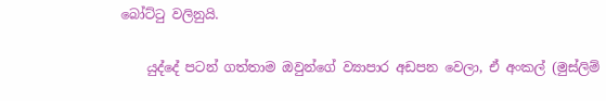බෝට්ටු වලිනුයි.

    යුද්දේ පටන් ගත්තාම ඔවුන්ගේ ව්‍යාපාර අඩපන වෙලා, ඒ අංකල් (මුස්ලිම්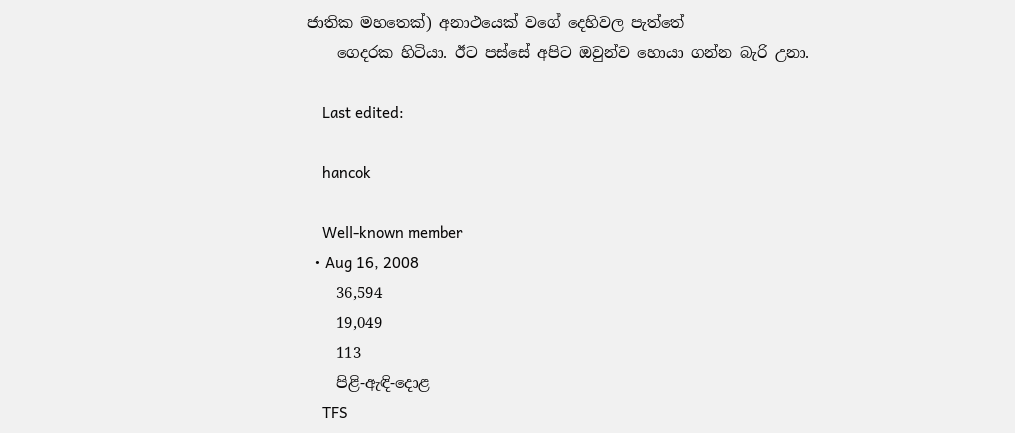ජාතික මහතෙක්) අනාථයෙක් වගේ දෙහිවල පැත්තේ
    ගෙදරක හිටියා. ඊට පස්සේ අපිට ඔවුන්ව හොයා ගන්න බැරි උනා.

    Last edited:

    hancok

    Well-known member
  • Aug 16, 2008
    36,594
    19,049
    113
    පිළි-ඇඳි-දොළ
    TFS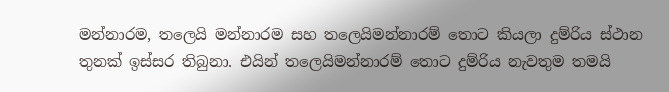මන්නාරම, තලෙයි මන්නාරම සහ තලෙයිමන්නාරම් තොට කියලා දුම්රිය ස්ථාන තුනක් ඉස්සර තිබුනා. එයින් තලෙයිමන්නාරම් තොට දුම්රිය නැවතුම තමයි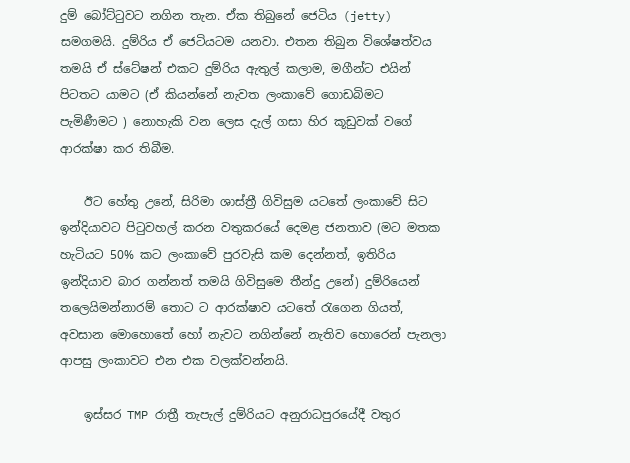දුම් බෝට්ටුවට නගින තැන. ඒක තිබුනේ ජෙටිය (jetty) සමගමයි. දුම්රිය ඒ ජෙටියටම යනවා. එතන තිබුන විශේෂත්වය තමයි ඒ ස්ටේෂන් එකට දුම්රිය ඇතුල් කලාම, මගීන්ට එයින් පිටතට යාමට (ඒ කියන්නේ නැවත ලංකාවේ ගොඩබිමට පැමිණීමට ) නොහැකි වන ලෙස දැල් ගසා හිර කූඩුවක් වගේ ආරක්ෂා කර තිබීම.

    ඊට හේතු උනේ, සිරිමා ශාස්ත්‍රී ගිවිසුම යටතේ ලංකාවේ සිට ඉන්දියාවට පිටුවහල් කරන වතුකරයේ දෙමළ ජනතාව (මට මතක හැටියට 50% කට ලංකාවේ පුරවැසි කම දෙන්නත්, ඉතිරිය ඉන්දියාව බාර ගන්නත් තමයි ගිවිසුමෙ තීන්දු උනේ) දුම්රියෙන් තලෙයිමන්නාරම් තොට ට ආරක්ෂාව යටතේ රැගෙන ගියත්, අවසාන මොහොතේ හෝ නැවට නගින්නේ නැතිව හොරෙන් පැනලා ආපසු ලංකාවට එන එක වලක්වන්නයි.

    ඉස්සර TMP රාත්‍රී තැපැල් දුම්රියට අනුරාධපුරයේදී වතුර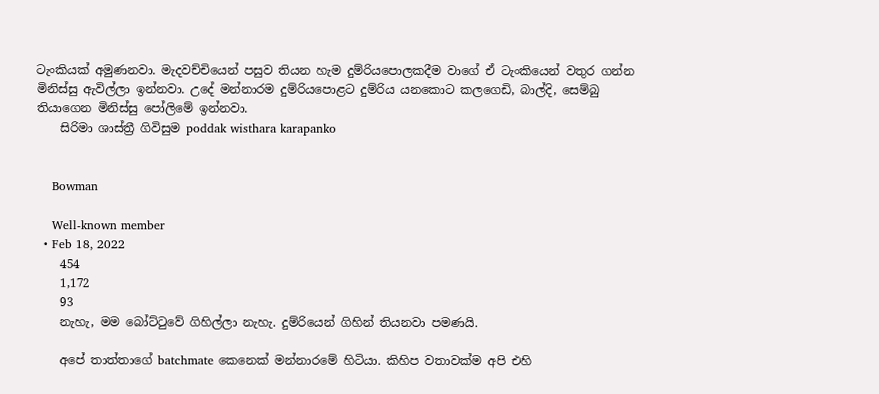ටැංකියක් අමුණනවා. මැදවච්චියෙන් පසුව තියන හැම දුම්රියපොලකදීම වාගේ ඒ ටැංකියෙන් වතුර ගන්න මිනිස්සු ඇවිල්ලා ඉන්නවා. උදේ මන්නාරම දුම්රියපොළට දුම්රිය යනකොට කලගෙඩි, බාල්දි, සෙම්බු තියාගෙන මිනිස්සු පෝලිමේ ඉන්නවා.
    සිරිමා ශාස්ත්‍රී ගිවිසුම poddak wisthara karapanko


    Bowman

    Well-known member
  • Feb 18, 2022
    454
    1,172
    93
    නැහැ, මම බෝට්ටුවේ ගිහිල්ලා නැහැ. දුම්රියෙන් ගිහින් තියනවා පමණයි.

    අපේ තාත්තාගේ batchmate කෙනෙක් මන්නාරමේ හිටියා. කිහිප වතාවක්ම අපි එහි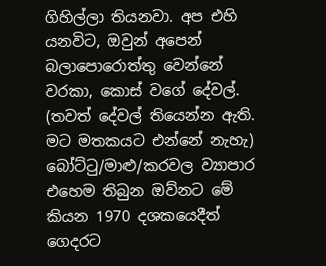ගිහිල්ලා තියනවා. අප එහි යනවිට, ඔවුන් අපෙන් බලාපොරොත්තු වෙන්නේ වරකා, කොස් වගේ දේවල්. (තවත් දේවල් තියෙන්න ඇති. මට මතකයට එන්නේ නැහැ) බෝට්ටු/මාළු/කරවල ව්‍යාපාර එහෙම තිබුන ඔව්නට මේ කියන 1970 දශකයෙදීත් ගෙදරට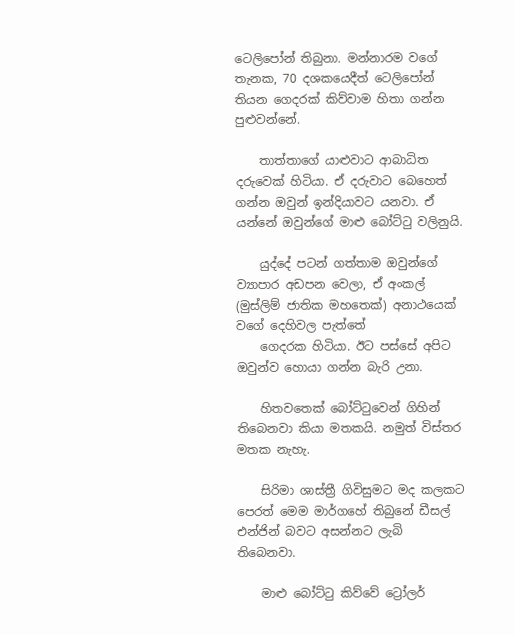ටෙලිපෝන් තිබුනා. මන්නාරම වගේ තැනක, 70 දශකයෙදීත් ටෙලිපෝන් තියන ගෙදරක් කිව්වාම හිතා ගන්න පුළුවන්නේ.

    තාත්තාගේ යාළුවාට ආබාධිත දරුවෙක් හිටියා. ඒ දරුවාට බෙහෙත් ගන්න ඔවුන් ඉන්දියාවට යනවා. ඒ යන්නේ ඔවුන්ගේ මාළු බෝට්ටු වලිනුයි.

    යුද්දේ පටන් ගත්තාම ඔවුන්ගේ ව්‍යාපාර අඩපන වෙලා, ඒ අංකල් (මුස්ලිම් ජාතික මහතෙක්) අනාථයෙක් වගේ දෙහිවල පැත්තේ
    ගෙදරක හිටියා. ඊට පස්සේ අපිට ඔවුන්ව හොයා ගන්න බැරි උනා.

    හිතවතෙක් බෝට්ටුවෙන් ගිහින් තිබෙනවා කියා මතකයි. නමුත් විස්තර මතක නැහැ.

    සිරිමා ශාස්ත්‍රී ගිවිසුමට මද කලකට පෙරත් මෙම මාර්ගහේ තිබුනේ ඩීසල් එන්ජින් බවට අසන්නට ලැබි තිබෙනවා.

    මාළු බෝට්ටු කිව්වේ ට්‍රෝලර්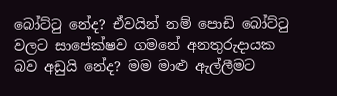බෝට්ටු නේද? ඒවයින් නම් පොඩි බෝට්ටු වලට සාපේක්ෂව ගමනේ අනතුරුදායක බව අඩුයි නේද? මම මාළු ඇල්ලීමට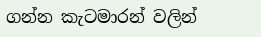ගන්න කැටමාරන් වලින්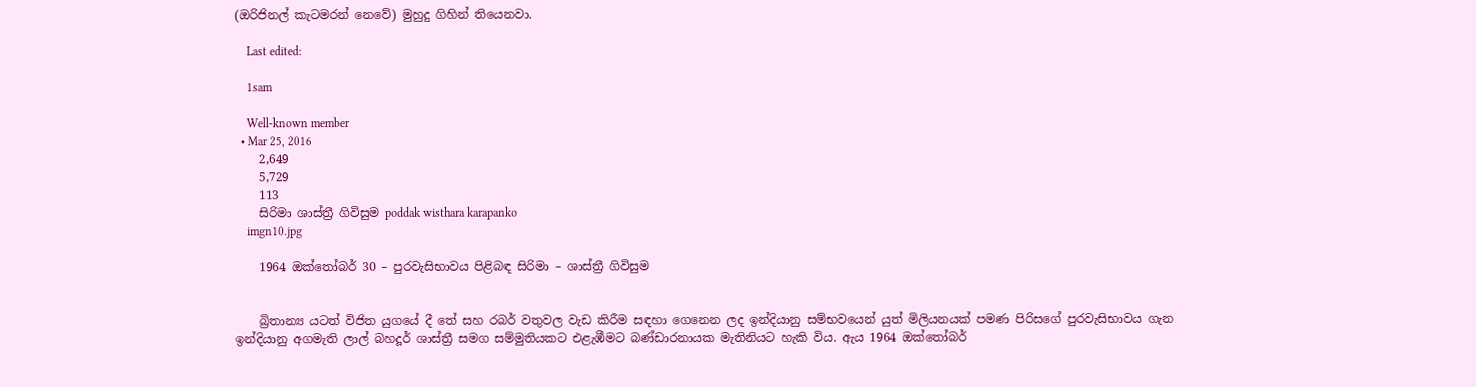(ඔරිජිනල් කැටමරන් නෙවේ) මුහුදු ගිහින් තියෙනවා.

    Last edited:

    1sam

    Well-known member
  • Mar 25, 2016
    2,649
    5,729
    113
    සිරිමා ශාස්ත්‍රී ගිවිසුම poddak wisthara karapanko
    imgn10.jpg

    1964 ඔක්තෝබර් 30 – පුරවැසිභාවය පිළිබඳ සිරිමා – ශාස්ත්‍රී ගිවිසුම


    බ්‍රිතාන්‍ය යටත් විජිත යුගයේ දී තේ සහ රබර් වතුවල වැඩ කිරීම සඳහා ගෙනෙන ලද ඉන්දියානු සම්භවයෙන් යුත් මිලියනයක් පමණ පිරිසගේ පුරවැසිභාවය ගැන ඉන්දියානු අගමැති ලාල් බහදූර් ශාස්ත්‍රී සමග සම්මුතියකට එළැඹීමට බණ්ඩාරනායක මැතිනියට හැකි විය. ඇය 1964 ඔක්තෝබර්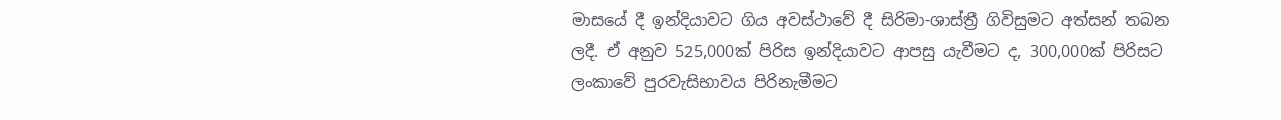මාසයේ දී ඉන්දියාවට ගිය අවස්ථාවේ දී සිරිමා-ශාස්ත්‍රී ගිවිසුමට අත්සන් තබන ලදී. ඒ අනුව 525,000ක් පිරිස ඉන්දියාවට ආපසු යැවීමට ද, 300,000ක් පිරිසට ලංකාවේ පුරවැසිභාවය පිරිනැමීමට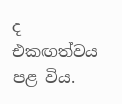ද එකඟත්වය පළ විය.